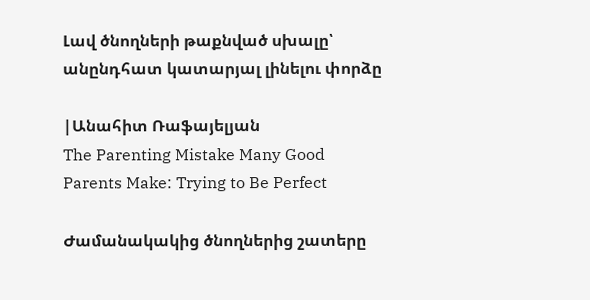Լավ ծնողների թաքնված սխալը՝ անընդհատ կատարյալ լինելու փորձը

|Անահիտ Ռաֆայելյան
The Parenting Mistake Many Good Parents Make: Trying to Be Perfect

Ժամանակակից ծնողներից շատերը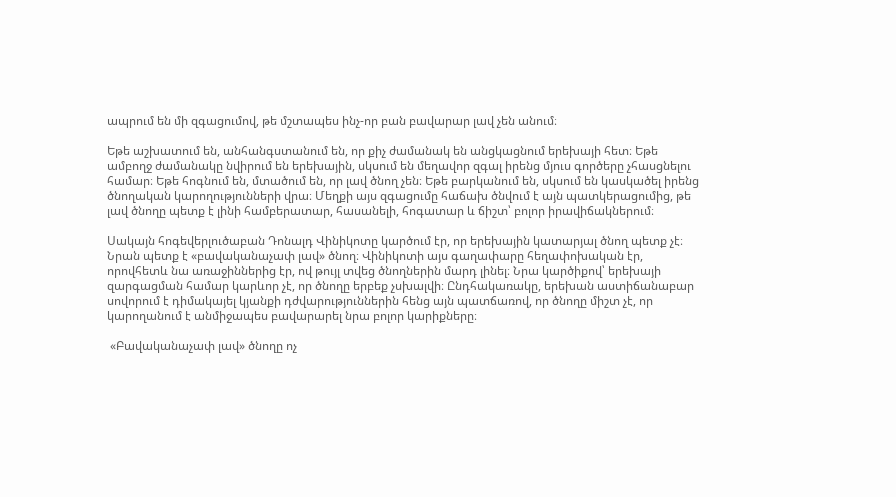ապրում են մի զգացումով, թե մշտապես ինչ-որ բան բավարար լավ չեն անում։

Եթե աշխատում են, անհանգստանում են, որ քիչ ժամանակ են անցկացնում երեխայի հետ։ Եթե ամբողջ ժամանակը նվիրում են երեխային, սկսում են մեղավոր զգալ իրենց մյուս գործերը չհասցնելու համար։ Եթե հոգնում են, մտածում են, որ լավ ծնող չեն։ Եթե բարկանում են, սկսում են կասկածել իրենց ծնողական կարողությունների վրա։ Մեղքի այս զգացումը հաճախ ծնվում է այն պատկերացումից, թե լավ ծնողը պետք է լինի համբերատար, հասանելի, հոգատար և ճիշտ՝ բոլոր իրավիճակներում։

Սակայն հոգեվերլուծաբան Դոնալդ Վինիկոտը կարծում էր, որ երեխային կատարյալ ծնող պետք չէ։ Նրան պետք է «բավականաչափ լավ» ծնող։ Վինիկոտի այս գաղափարը հեղափոխական էր, որովհետև նա առաջիններից էր, ով թույլ տվեց ծնողներին մարդ լինել։ Նրա կարծիքով՝ երեխայի զարգացման համար կարևոր չէ, որ ծնողը երբեք չսխալվի։ Ընդհակառակը, երեխան աստիճանաբար սովորում է դիմակայել կյանքի դժվարություններին հենց այն պատճառով, որ ծնողը միշտ չէ, որ կարողանում է անմիջապես բավարարել նրա բոլոր կարիքները։

 «Բավականաչափ լավ» ծնողը ոչ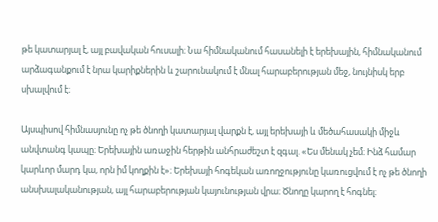թե կատարյալ է, այլ բավական հուսալի։ Նա հիմնականում հասանելի է երեխային, հիմնականում արձագանքում է նրա կարիքներին և շարունակում է մնալ հարաբերության մեջ, նույնիսկ երբ սխալվում է։

Այսպիսով հիմնասյունը ոչ թե ծնողի կատարյալ վարքն է, այլ երեխայի և մեծահասակի միջև անվտանգ կապը։ Երեխային առաջին հերթին անհրաժեշտ է զգալ. «Ես մենակ չեմ։ Ինձ համար կարևոր մարդ կա, որն իմ կողքին է»։ Երեխայի հոգեկան առողջությունը կառուցվում է ոչ թե ծնողի անսխալականության, այլ հարաբերության կայունության վրա։ Ծնողը կարող է հոգնել։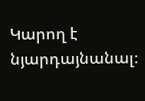Կարող է նյարդայնանալ։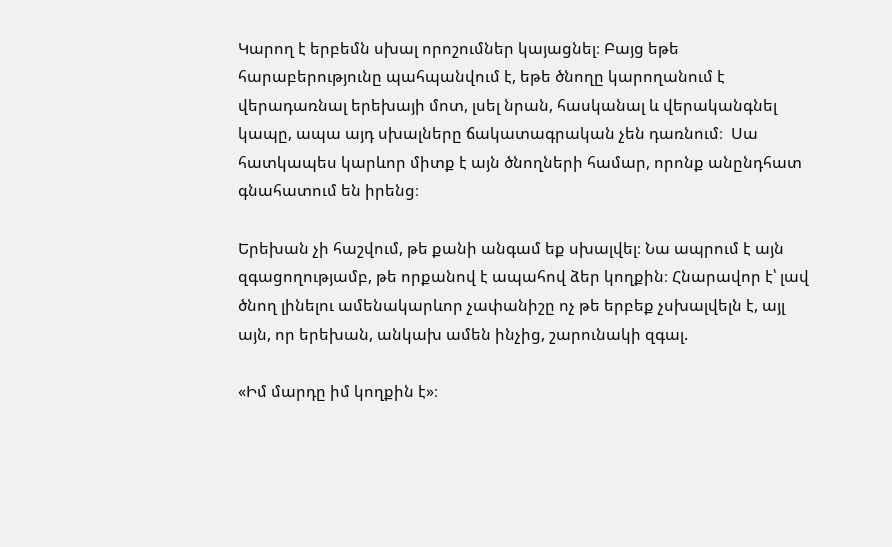Կարող է երբեմն սխալ որոշումներ կայացնել։ Բայց եթե հարաբերությունը պահպանվում է, եթե ծնողը կարողանում է վերադառնալ երեխայի մոտ, լսել նրան, հասկանալ և վերականգնել կապը, ապա այդ սխալները ճակատագրական չեն դառնում։  Սա հատկապես կարևոր միտք է այն ծնողների համար, որոնք անընդհատ գնահատում են իրենց։

Երեխան չի հաշվում, թե քանի անգամ եք սխալվել։ Նա ապրում է այն զգացողությամբ, թե որքանով է ապահով ձեր կողքին։ Հնարավոր է՝ լավ ծնող լինելու ամենակարևոր չափանիշը ոչ թե երբեք չսխալվելն է, այլ այն, որ երեխան, անկախ ամեն ինչից, շարունակի զգալ.

«Իմ մարդը իմ կողքին է»։